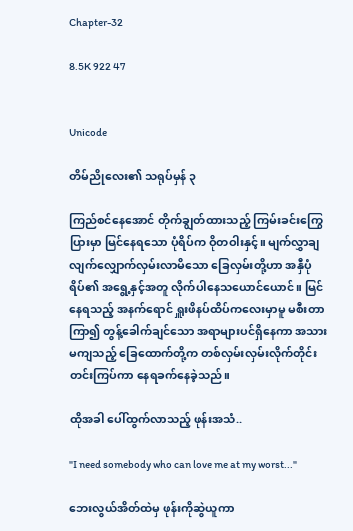Chapter-32

8.5K 922 47


Unicode

တိမ်ညိုလေး၏ သရုပ်မှန် ၃

ကြည်စင်နေအောင် တိုက်ချွတ်ထားသည့် ကြမ်းခင်းကြွေပြားမှာ မြင်နေရသော ပုံရိပ်က ဝိုတဝါးနှင့်။ မျက်လွှာချလျက်‌လျှောက်လှမ်းလာမိသော ခြေလှမ်းတို့ဟာ အနှီပုံရိပ်၏ အရွေ့နှင့်အတူ လိုက်ပါနေသယောင်ယောင်။ မြင်နေရသည့် အနက်ရောင် ရှူးဖိနပ်ထိပ်ကလေးမှာမူ မစီးတာကြာ၍ တွန့်ခေါက်ချင်သော အရာများပင်ရှိနေကာ အသားမကျသည့် ခြေထောက်တို့က တစ်လှမ်းလှမ်းလိုက်တိုင်း တင်းကြပ်ကာ နေရခက်နေခဲ့သည်။

ထိုအခါ ပေါ်ထွက်လာသည့် ဖုန်းအသံ..

"I need somebody who can love me at my worst..."

ဘေးလွယ်အိတ်ထဲမှ ဖုန်းကိုဆွဲယူကာ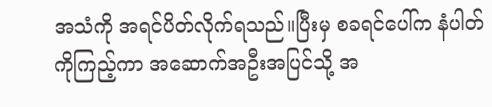အသံကို အရင်ပိတ်လိုက်ရသည်။ပြီးမှ စခရင်ပေါ်က နံပါတ်ကိုကြည့်ကာ အဆောက်အဦးအပြင်သို့ အ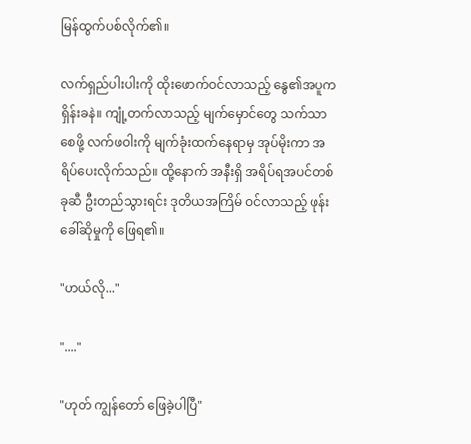မြန်ထွက်ပစ်လိုက်၏။

လက်ရှည်ပါးပါးကို ထိုးဖောက်ဝင်လာသည့် နွေ၏အပူက ရှိန်းခနဲ။ ကျုံ့တက်လာသည့် မျက်မှောင်တွေ သက်သာစေဖို့ လက်ဖဝါးကို မျက်ခုံးထက်နေရာမှ အုပ်မိုးကာ အရိပ်ပေးလိုက်သည်။ ထို့နောက် အနီးရှိ အရိပ်ရအပင်တစ်ခုဆီ ဦးတည်သွားရင်း ဒုတိယအကြိမ် ဝင်လာသည့် ဖုန်းခေါ်ဆိုမှုကို ဖြေရ၏။

"ဟယ်လို..."

"...."

"ဟုတ် ကျွန်တော် ဖြေခဲ့ပါပြီ"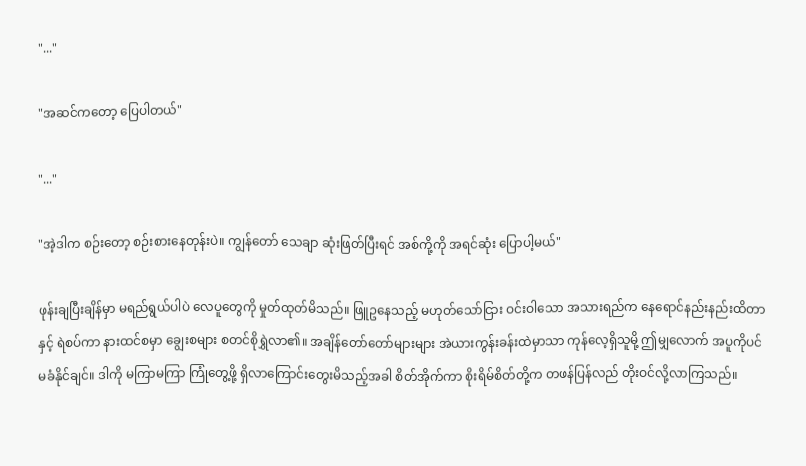"..."

"အဆင်ကတော့ ပြေပါတယ်"

"..."

"အဲ့ဒါက စဉ်းတော့ စဉ်းစားနေတုန်းပဲ။ ကျွန်တော် သေချာ ဆုံးဖြတ်ပြီးရင် အစ်ကို့ကို အရင်ဆုံး ပြောပါ့မယ်"

ဖုန်းချပြီးချိန်မှာ မရည်ရွယ်ပါပဲ လေပူတွေကို မှုတ်ထုတ်မိသည်။ ဖြူဥနေသည့် မဟုတ်သော်ငြား ဝင်းဝါသော အသားရည်က နေရောင်နည်းနည်းထိတာနှင့် ရဲစပ်ကာ နားထင်စမှာ ချွေးစများ စတင်စိုရွှဲလာ၏။ အချိန်တော်တော်များများ အဲယားကွန်းခန်းထဲမှာသာ ကုန်လေ့ရှိသူမို့ ဤမျှလောက် အပူကိုပင် မခံနိုင်ချင်။ ဒါကို မကြာမကြာ ကြုံတွေ့ဖို့ ရှိလာကြောင်းတွေးမိသည့်အခါ စိတ်အိုက်ကာ စိုးရိမ်စိတ်တို့က တဖန်ပြန်လည် တိုးဝင်လို့လာကြသည်။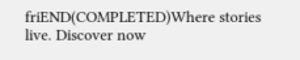friEND(COMPLETED)Where stories live. Discover now